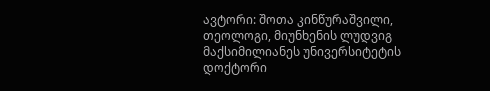ავტორი: შოთა კინწურაშვილი, თეოლოგი, მიუნხენის ლუდვიგ მაქსიმილიანეს უნივერსიტეტის დოქტორი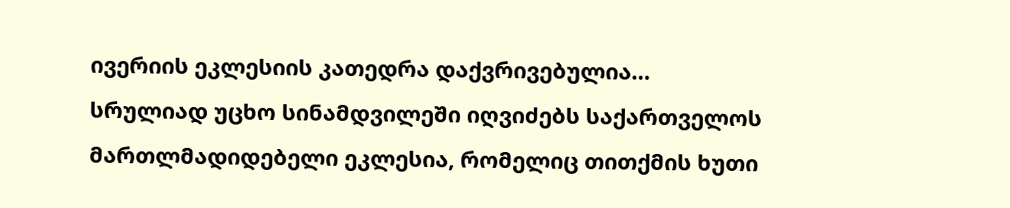ივერიის ეკლესიის კათედრა დაქვრივებულია…
სრულიად უცხო სინამდვილეში იღვიძებს საქართველოს მართლმადიდებელი ეკლესია, რომელიც თითქმის ხუთი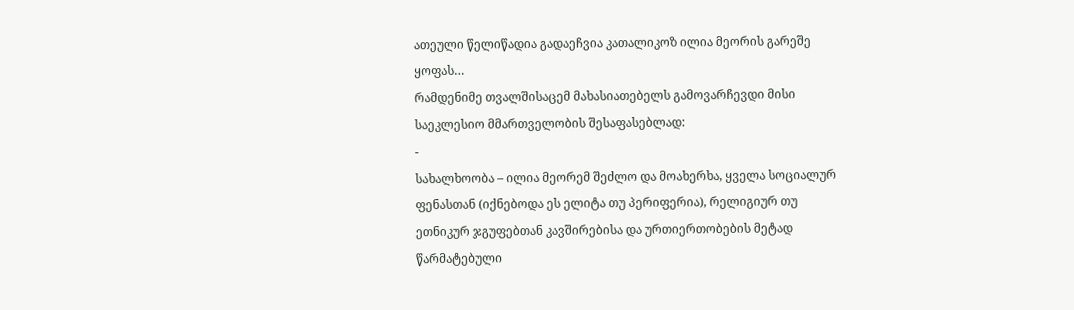ათეული წელიწადია გადაეჩვია კათალიკოზ ილია მეორის გარეშე ყოფას…
რამდენიმე თვალშისაცემ მახასიათებელს გამოვარჩევდი მისი საეკლესიო მმართველობის შესაფასებლად:
-
სახალხოობა – ილია მეორემ შეძლო და მოახერხა, ყველა სოციალურ ფენასთან (იქნებოდა ეს ელიტა თუ პერიფერია), რელიგიურ თუ ეთნიკურ ჯგუფებთან კავშირებისა და ურთიერთობების მეტად წარმატებული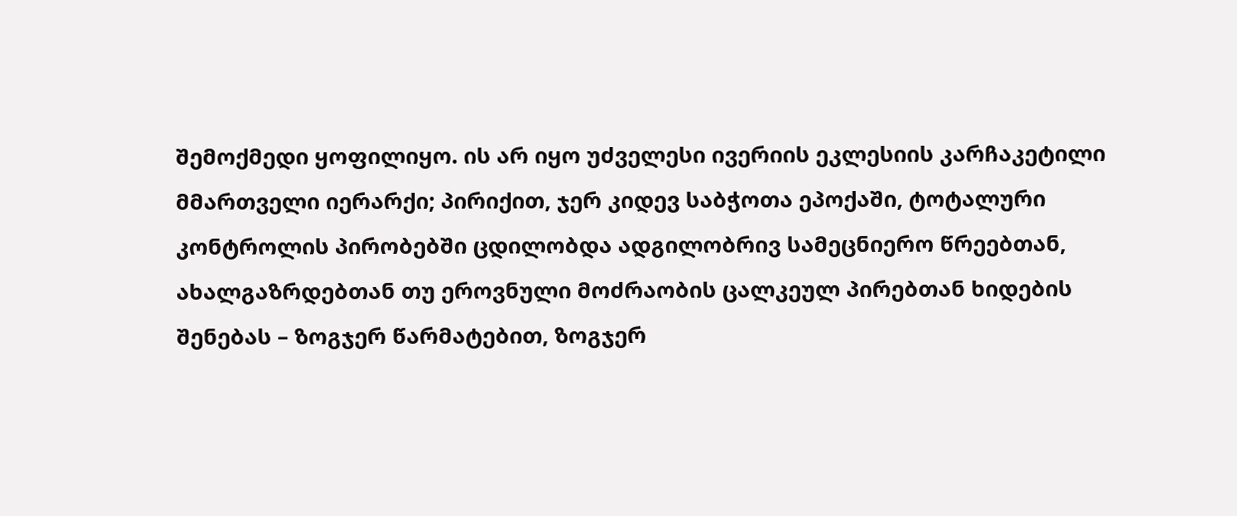შემოქმედი ყოფილიყო. ის არ იყო უძველესი ივერიის ეკლესიის კარჩაკეტილი მმართველი იერარქი; პირიქით, ჯერ კიდევ საბჭოთა ეპოქაში, ტოტალური კონტროლის პირობებში ცდილობდა ადგილობრივ სამეცნიერო წრეებთან, ახალგაზრდებთან თუ ეროვნული მოძრაობის ცალკეულ პირებთან ხიდების შენებას – ზოგჯერ წარმატებით, ზოგჯერ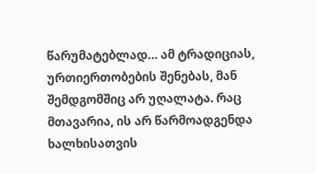წარუმატებლად… ამ ტრადიციას, ურთიერთობების შენებას, მან შემდგომშიც არ უღალატა. რაც მთავარია, ის არ წარმოადგენდა ხალხისათვის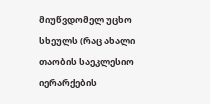მიუწვდომელ უცხო სხეულს (რაც ახალი თაობის საეკლესიო იერარქების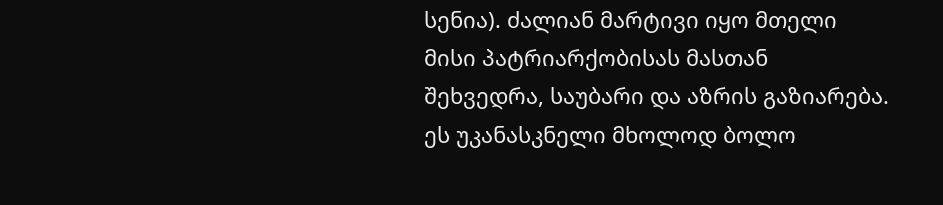სენია). ძალიან მარტივი იყო მთელი მისი პატრიარქობისას მასთან შეხვედრა, საუბარი და აზრის გაზიარება. ეს უკანასკნელი მხოლოდ ბოლო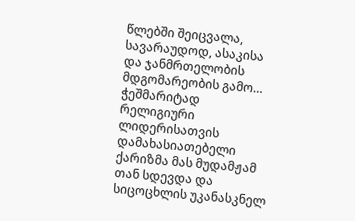წლებში შეიცვალა, სავარაუდოდ, ასაკისა და ჯანმრთელობის მდგომარეობის გამო… ჭეშმარიტად რელიგიური ლიდერისათვის დამახასიათებელი ქარიზმა მას მუდამჟამ თან სდევდა და სიცოცხლის უკანასკნელ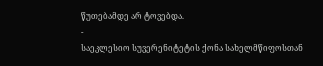წუთებამდე არ ტოვებდა.
-
საეკლესიო სუვერენიტეტის ქონა სახელმწიფოსთან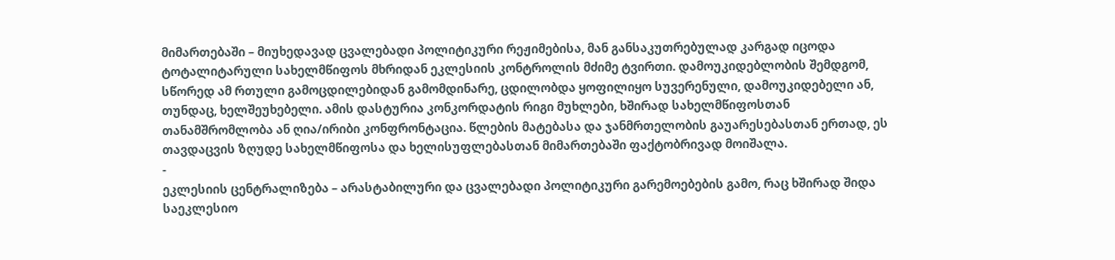მიმართებაში – მიუხედავად ცვალებადი პოლიტიკური რეჟიმებისა, მან განსაკუთრებულად კარგად იცოდა ტოტალიტარული სახელმწიფოს მხრიდან ეკლესიის კონტროლის მძიმე ტვირთი. დამოუკიდებლობის შემდგომ, სწორედ ამ რთული გამოცდილებიდან გამომდინარე, ცდილობდა ყოფილიყო სუვერენული, დამოუკიდებელი ან, თუნდაც, ხელშეუხებელი. ამის დასტურია კონკორდატის რიგი მუხლები, ხშირად სახელმწიფოსთან თანამშრომლობა ან ღია/ირიბი კონფრონტაცია. წლების მატებასა და ჯანმრთელობის გაუარესებასთან ერთად, ეს თავდაცვის ზღუდე სახელმწიფოსა და ხელისუფლებასთან მიმართებაში ფაქტობრივად მოიშალა.
-
ეკლესიის ცენტრალიზება – არასტაბილური და ცვალებადი პოლიტიკური გარემოებების გამო, რაც ხშირად შიდა საეკლესიო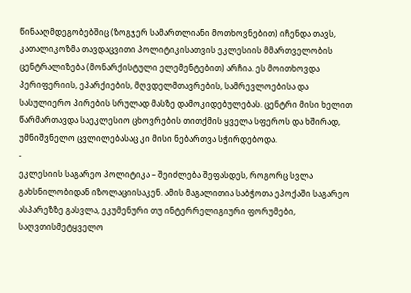წინააღმდეგობებშიც (ზოგჯერ სამართლიანი მოთხოვნებით) იჩენდა თავს, კათალიკოზმა თავდაცვითი პოლიტიკისათვის ეკლესიის მმართველობის ცენტრალიზება (მონარქისტული ელემენტებით) არჩია. ეს მოითხოვდა პერიფერიის, ეპარქიების, მღვდელმთავრების, სამრევლოებისა და სასულიერო პირების სრულად მასზე დამოკიდებულებას. ცენტრი მისი ხელით წარმართავდა საეკლესიო ცხოვრების თითქმის ყველა სფეროს და ხშირად, უმნიშვნელო ცვლილებასაც კი მისი ნებართვა სჭირდებოდა.
-
ეკლესიის საგარეო პოლიტიკა – შეიძლება შეფასდეს, როგორც სვლა გახსნილობიდან იზოლაციისაკენ. ამის მაგალითია საბჭოთა ეპოქაში საგარეო ასპარეზზე გასვლა, ეკუმენური თუ ინტერრელიგიური ფორუმები, საღვთისმეტყველო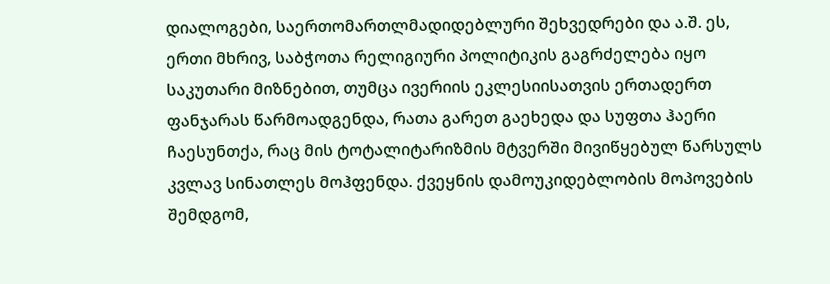დიალოგები, საერთომართლმადიდებლური შეხვედრები და ა.შ. ეს, ერთი მხრივ, საბჭოთა რელიგიური პოლიტიკის გაგრძელება იყო საკუთარი მიზნებით, თუმცა ივერიის ეკლესიისათვის ერთადერთ ფანჯარას წარმოადგენდა, რათა გარეთ გაეხედა და სუფთა ჰაერი ჩაესუნთქა, რაც მის ტოტალიტარიზმის მტვერში მივიწყებულ წარსულს კვლავ სინათლეს მოჰფენდა. ქვეყნის დამოუკიდებლობის მოპოვების შემდგომ,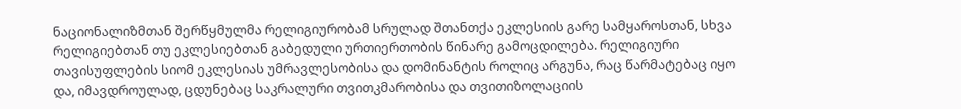ნაციონალიზმთან შერწყმულმა რელიგიურობამ სრულად შთანთქა ეკლესიის გარე სამყაროსთან, სხვა რელიგიებთან თუ ეკლესიებთან გაბედული ურთიერთობის წინარე გამოცდილება. რელიგიური თავისუფლების სიომ ეკლესიას უმრავლესობისა და დომინანტის როლიც არგუნა, რაც წარმატებაც იყო და, იმავდროულად, ცდუნებაც საკრალური თვითკმარობისა და თვითიზოლაციის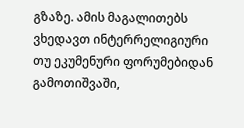გზაზე. ამის მაგალითებს ვხედავთ ინტერრელიგიური თუ ეკუმენური ფორუმებიდან გამოთიშვაში,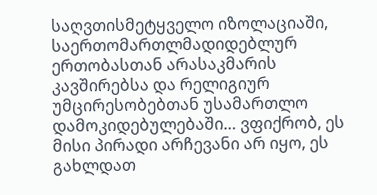საღვთისმეტყველო იზოლაციაში, საერთომართლმადიდებლურ ერთობასთან არასაკმარის კავშირებსა და რელიგიურ უმცირესობებთან უსამართლო დამოკიდებულებაში… ვფიქრობ, ეს მისი პირადი არჩევანი არ იყო, ეს გახლდათ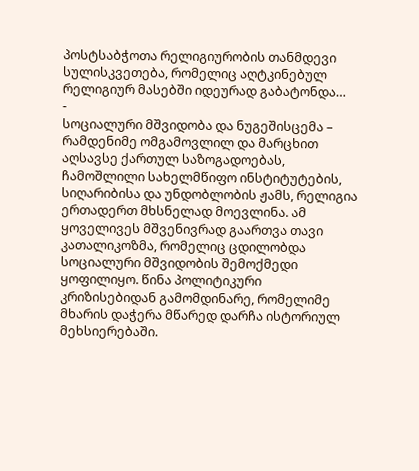პოსტსაბჭოთა რელიგიურობის თანმდევი სულისკვეთება, რომელიც აღტკინებულ რელიგიურ მასებში იდეურად გაბატონდა…
-
სოციალური მშვიდობა და ნუგეშისცემა – რამდენიმე ომგამოვლილ და მარცხით აღსავსე ქართულ საზოგადოებას, ჩამოშლილი სახელმწიფო ინსტიტუტების, სიღარიბისა და უნდობლობის ჟამს, რელიგია ერთადერთ მხსნელად მოევლინა. ამ ყოველივეს მშვენივრად გაართვა თავი კათალიკოზმა, რომელიც ცდილობდა სოციალური მშვიდობის შემოქმედი ყოფილიყო. წინა პოლიტიკური კრიზისებიდან გამომდინარე, რომელიმე მხარის დაჭერა მწარედ დარჩა ისტორიულ მეხსიერებაში.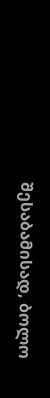შესაბამისად, ბოლო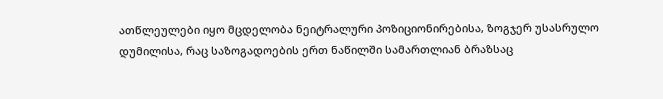ათწლეულები იყო მცდელობა ნეიტრალური პოზიციონირებისა, ზოგჯერ უსასრულო დუმილისა, რაც საზოგადოების ერთ ნაწილში სამართლიან ბრაზსაც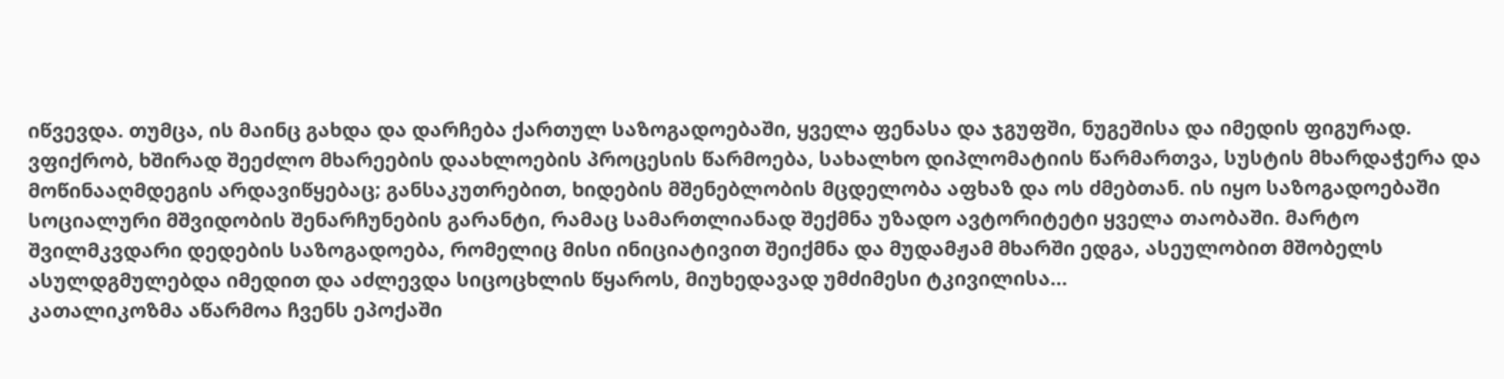იწვევდა. თუმცა, ის მაინც გახდა და დარჩება ქართულ საზოგადოებაში, ყველა ფენასა და ჯგუფში, ნუგეშისა და იმედის ფიგურად. ვფიქრობ, ხშირად შეეძლო მხარეების დაახლოების პროცესის წარმოება, სახალხო დიპლომატიის წარმართვა, სუსტის მხარდაჭერა და მოწინააღმდეგის არდავიწყებაც; განსაკუთრებით, ხიდების მშენებლობის მცდელობა აფხაზ და ოს ძმებთან. ის იყო საზოგადოებაში სოციალური მშვიდობის შენარჩუნების გარანტი, რამაც სამართლიანად შექმნა უზადო ავტორიტეტი ყველა თაობაში. მარტო შვილმკვდარი დედების საზოგადოება, რომელიც მისი ინიციატივით შეიქმნა და მუდამჟამ მხარში ედგა, ასეულობით მშობელს ასულდგმულებდა იმედით და აძლევდა სიცოცხლის წყაროს, მიუხედავად უმძიმესი ტკივილისა…
კათალიკოზმა აწარმოა ჩვენს ეპოქაში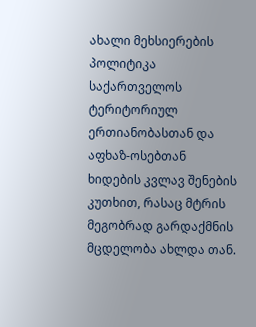ახალი მეხსიერების პოლიტიკა საქართველოს ტერიტორიულ ერთიანობასთან და აფხაზ-ოსებთან ხიდების კვლავ შენების კუთხით, რასაც მტრის მეგობრად გარდაქმნის მცდელობა ახლდა თან.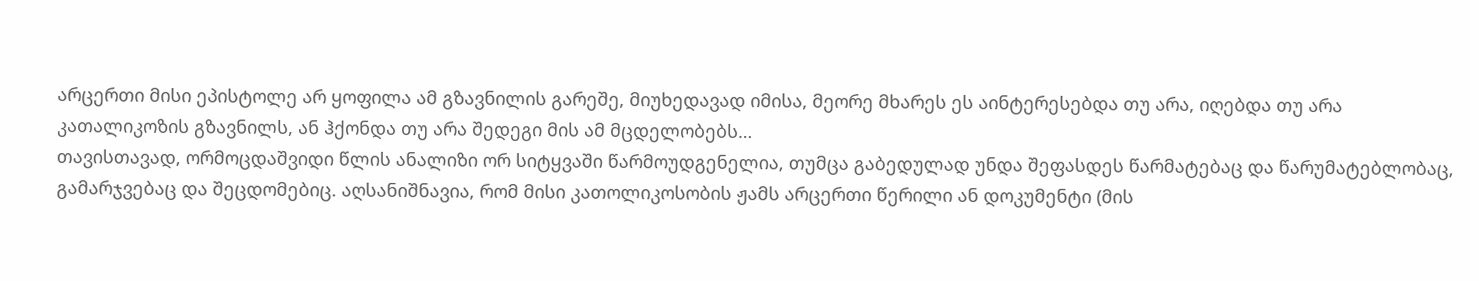არცერთი მისი ეპისტოლე არ ყოფილა ამ გზავნილის გარეშე, მიუხედავად იმისა, მეორე მხარეს ეს აინტერესებდა თუ არა, იღებდა თუ არა კათალიკოზის გზავნილს, ან ჰქონდა თუ არა შედეგი მის ამ მცდელობებს…
თავისთავად, ორმოცდაშვიდი წლის ანალიზი ორ სიტყვაში წარმოუდგენელია, თუმცა გაბედულად უნდა შეფასდეს წარმატებაც და წარუმატებლობაც, გამარჯვებაც და შეცდომებიც. აღსანიშნავია, რომ მისი კათოლიკოსობის ჟამს არცერთი წერილი ან დოკუმენტი (მის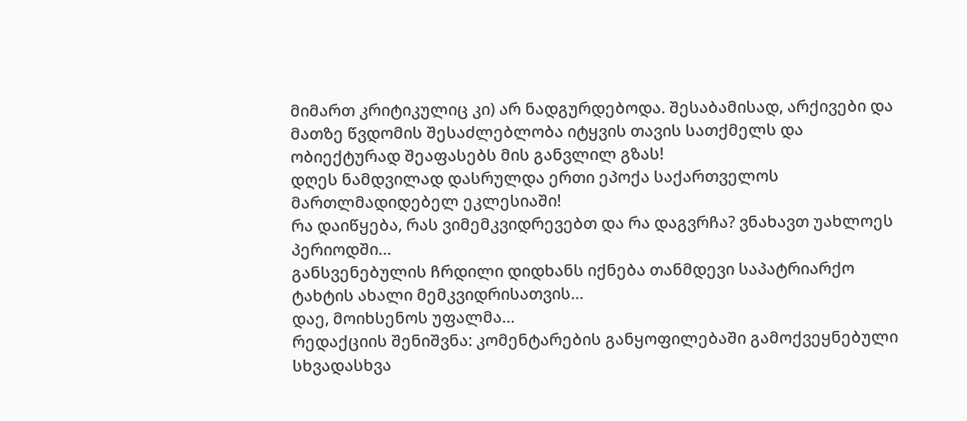მიმართ კრიტიკულიც კი) არ ნადგურდებოდა. შესაბამისად, არქივები და მათზე წვდომის შესაძლებლობა იტყვის თავის სათქმელს და ობიექტურად შეაფასებს მის განვლილ გზას!
დღეს ნამდვილად დასრულდა ერთი ეპოქა საქართველოს მართლმადიდებელ ეკლესიაში!
რა დაიწყება, რას ვიმემკვიდრევებთ და რა დაგვრჩა? ვნახავთ უახლოეს პერიოდში…
განსვენებულის ჩრდილი დიდხანს იქნება თანმდევი საპატრიარქო ტახტის ახალი მემკვიდრისათვის…
დაე, მოიხსენოს უფალმა…
რედაქციის შენიშვნა: კომენტარების განყოფილებაში გამოქვეყნებული სხვადასხვა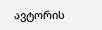ავტორის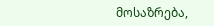მოსაზრება,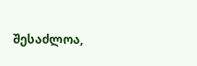შესაძლოა,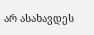არ ასახავდეს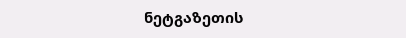ნეტგაზეთის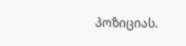პოზიციას.